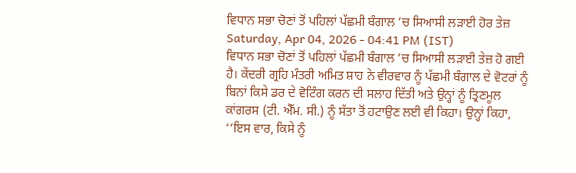ਵਿਧਾਨ ਸਭਾ ਚੋਣਾਂ ਤੋਂ ਪਹਿਲਾਂ ਪੱਛਮੀ ਬੰਗਾਲ ’ਚ ਸਿਆਸੀ ਲੜਾਈ ਹੋਰ ਤੇਜ਼
Saturday, Apr 04, 2026 - 04:41 PM (IST)
ਵਿਧਾਨ ਸਭਾ ਚੋਣਾਂ ਤੋਂ ਪਹਿਲਾਂ ਪੱਛਮੀ ਬੰਗਾਲ ’ਚ ਸਿਆਸੀ ਲੜਾਈ ਤੇਜ਼ ਹੋ ਗਈ ਹੈ। ਕੇਂਦਰੀ ਗ੍ਰਹਿ ਮੰਤਰੀ ਅਮਿਤ ਸ਼ਾਹ ਨੇ ਵੀਰਵਾਰ ਨੂੰ ਪੱਛਮੀ ਬੰਗਾਲ ਦੇ ਵੋਟਰਾਂ ਨੂੰ ਬਿਨਾਂ ਕਿਸੇ ਡਰ ਦੇ ਵੋਟਿੰਗ ਕਰਨ ਦੀ ਸਲਾਹ ਦਿੱਤੀ ਅਤੇ ਉਨ੍ਹਾਂ ਨੂੰ ਤ੍ਰਿਣਮੂਲ ਕਾਂਗਰਸ (ਟੀ. ਐੱਮ. ਸੀ.) ਨੂੰ ਸੱਤਾ ਤੋਂ ਹਟਾਉਣ ਲਈ ਵੀ ਕਿਹਾ। ਉਨ੍ਹਾਂ ਕਿਹਾ, ‘‘ਇਸ ਵਾਰ, ਕਿਸੇ ਨੂੰ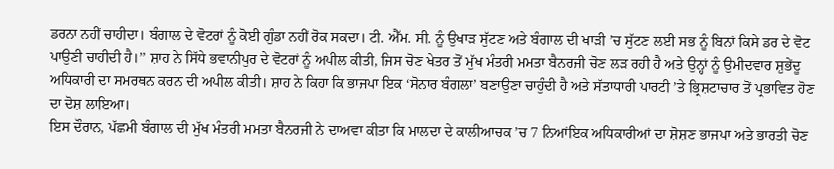ਡਰਨਾ ਨਹੀਂ ਚਾਹੀਦਾ। ਬੰਗਾਲ ਦੇ ਵੋਟਰਾਂ ਨੂੰ ਕੋਈ ਗੁੰਡਾ ਨਹੀਂ ਰੋਕ ਸਕਦਾ। ਟੀ. ਐੱਮ. ਸੀ. ਨੂੰ ਉਖਾੜ ਸੁੱਟਣ ਅਤੇ ਬੰਗਾਲ ਦੀ ਖਾੜੀ ’ਚ ਸੁੱਟਣ ਲਈ ਸਭ ਨੂੰ ਬਿਨਾਂ ਕਿਸੇ ਡਰ ਦੇ ਵੋਟ ਪਾਉਣੀ ਚਾਹੀਦੀ ਹੈ।’’ ਸ਼ਾਹ ਨੇ ਸਿੱਧੇ ਭਵਾਨੀਪੁਰ ਦੇ ਵੋਟਰਾਂ ਨੂੰ ਅਪੀਲ ਕੀਤੀ, ਜਿਸ ਚੋਣ ਖੇਤਰ ਤੋਂ ਮੁੱਖ ਮੰਤਰੀ ਮਮਤਾ ਬੈਨਰਜੀ ਚੋਣ ਲੜ ਰਹੀ ਹੈ ਅਤੇ ਉਨ੍ਹਾਂ ਨੂੰ ਉਮੀਦਵਾਰ ਸ਼ੁਭੇਂਦੂ ਅਧਿਕਾਰੀ ਦਾ ਸਮਰਥਨ ਕਰਨ ਦੀ ਅਪੀਲ ਕੀਤੀ। ਸ਼ਾਹ ਨੇ ਕਿਹਾ ਕਿ ਭਾਜਪਾ ਇਕ ‘ਸੋਨਾਰ ਬੰਗਲਾ’ ਬਣਾਉਣਾ ਚਾਹੁੰਦੀ ਹੈ ਅਤੇ ਸੱਤਾਧਾਰੀ ਪਾਰਟੀ ’ਤੇ ਭ੍ਰਿਸ਼ਟਾਚਾਰ ਤੋਂ ਪ੍ਰਭਾਵਿਤ ਹੋਣ ਦਾ ਦੋਸ਼ ਲਾਇਆ।
ਇਸ ਦੌਰਾਨ, ਪੱਛਮੀ ਬੰਗਾਲ ਦੀ ਮੁੱਖ ਮੰਤਰੀ ਮਮਤਾ ਬੈਨਰਜੀ ਨੇ ਦਾਅਵਾ ਕੀਤਾ ਕਿ ਮਾਲਦਾ ਦੇ ਕਾਲੀਆਚਕ ’ਚ 7 ਨਿਆਂਇਕ ਅਧਿਕਾਰੀਆਂ ਦਾ ਸ਼ੋਸ਼ਣ ਭਾਜਪਾ ਅਤੇ ਭਾਰਤੀ ਚੋਣ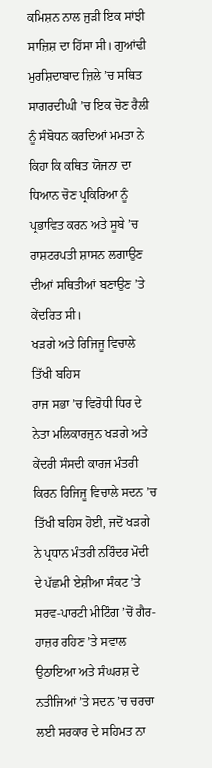ਕਮਿਸ਼ਨ ਨਾਲ ਜੁੜੀ ਇਕ ਸਾਂਝੀ ਸਾਜ਼ਿਸ਼ ਦਾ ਹਿੱਸਾ ਸੀ। ਗੁਆਂਢੀ ਮੁਰਸ਼ਿਦਾਬਾਦ ਜ਼ਿਲੇ ’ਚ ਸਥਿਤ ਸਾਗਰਦੀਘੀ ’ਚ ਇਕ ਚੋਣ ਰੈਲੀ ਨੂੰ ਸੰਬੋਧਨ ਕਰਦਿਆਂ ਮਮਤਾ ਨੇ ਕਿਹਾ ਕਿ ਕਥਿਤ ਯੋਜਨਾ ਦਾ ਧਿਆਨ ਚੋਣ ਪ੍ਰਕਿਰਿਆ ਨੂੰ ਪ੍ਰਭਾਵਿਤ ਕਰਨ ਅਤੇ ਸੂਬੇ ’ਚ ਰਾਸ਼ਟਰਪਤੀ ਸ਼ਾਸਨ ਲਗਾਉਣ ਦੀਆਂ ਸਥਿਤੀਆਂ ਬਣਾਉਣ ’ਤੇ ਕੇਂਦਰਿਤ ਸੀ।
ਖੜਗੇ ਅਤੇ ਰਿਜਿਜੂ ਵਿਚਾਲੇ ਤਿੱਖੀ ਬਹਿਸ
ਰਾਜ ਸਭਾ ’ਚ ਵਿਰੋਧੀ ਧਿਰ ਦੇ ਨੇਤਾ ਮਲਿਕਾਰਜੁਨ ਖੜਗੇ ਅਤੇ ਕੇਂਦਰੀ ਸੰਸਦੀ ਕਾਰਜ ਮੰਤਰੀ ਕਿਰਨ ਰਿਜਿਜੂ ਵਿਚਾਲੇ ਸਦਨ ’ਚ ਤਿੱਖੀ ਬਹਿਸ ਹੋਈ, ਜਦੋਂ ਖੜਗੇ ਨੇ ਪ੍ਰਧਾਨ ਮੰਤਰੀ ਨਰਿੰਦਰ ਮੋਦੀ ਦੇ ਪੱਛਮੀ ਏਸ਼ੀਆ ਸੰਕਟ ’ਤੇ ਸਰਵ-ਪਾਰਟੀ ਮੀਟਿੰਗ ’ਚੋਂ ਗੈਰ-ਹਾਜ਼ਰ ਰਹਿਣ ’ਤੇ ਸਵਾਲ ਉਠਾਇਆ ਅਤੇ ਸੰਘਰਸ਼ ਦੇ ਨਤੀਜਿਆਂ ’ਤੇ ਸਦਨ ’ਚ ਚਰਚਾ ਲਈ ਸਰਕਾਰ ਦੇ ਸਹਿਮਤ ਨਾ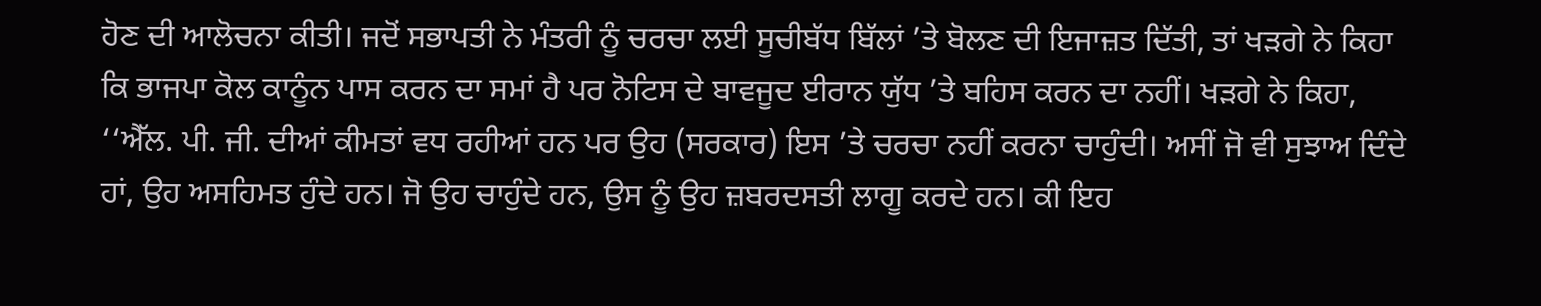ਹੋਣ ਦੀ ਆਲੋਚਨਾ ਕੀਤੀ। ਜਦੋਂ ਸਭਾਪਤੀ ਨੇ ਮੰਤਰੀ ਨੂੰ ਚਰਚਾ ਲਈ ਸੂਚੀਬੱਧ ਬਿੱਲਾਂ ’ਤੇ ਬੋਲਣ ਦੀ ਇਜਾਜ਼ਤ ਦਿੱਤੀ, ਤਾਂ ਖੜਗੇ ਨੇ ਕਿਹਾ ਕਿ ਭਾਜਪਾ ਕੋਲ ਕਾਨੂੰਨ ਪਾਸ ਕਰਨ ਦਾ ਸਮਾਂ ਹੈ ਪਰ ਨੋਟਿਸ ਦੇ ਬਾਵਜੂਦ ਈਰਾਨ ਯੁੱਧ ’ਤੇ ਬਹਿਸ ਕਰਨ ਦਾ ਨਹੀਂ। ਖੜਗੇ ਨੇ ਕਿਹਾ, ‘‘ਐੱਲ. ਪੀ. ਜੀ. ਦੀਆਂ ਕੀਮਤਾਂ ਵਧ ਰਹੀਆਂ ਹਨ ਪਰ ਉਹ (ਸਰਕਾਰ) ਇਸ ’ਤੇ ਚਰਚਾ ਨਹੀਂ ਕਰਨਾ ਚਾਹੁੰਦੀ। ਅਸੀਂ ਜੋ ਵੀ ਸੁਝਾਅ ਦਿੰਦੇ ਹਾਂ, ਉਹ ਅਸਹਿਮਤ ਹੁੰਦੇ ਹਨ। ਜੋ ਉਹ ਚਾਹੁੰਦੇ ਹਨ, ਉਸ ਨੂੰ ਉਹ ਜ਼ਬਰਦਸਤੀ ਲਾਗੂ ਕਰਦੇ ਹਨ। ਕੀ ਇਹ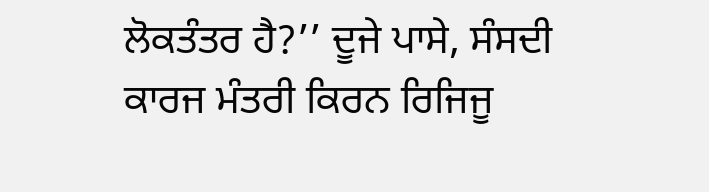ਲੋਕਤੰਤਰ ਹੈ?’’ ਦੂਜੇ ਪਾਸੇ, ਸੰਸਦੀ ਕਾਰਜ ਮੰਤਰੀ ਕਿਰਨ ਰਿਜਿਜੂ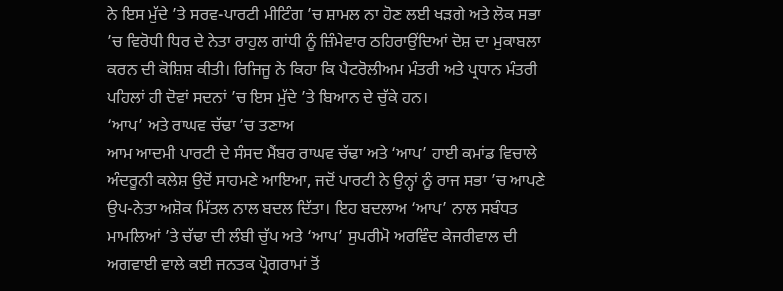ਨੇ ਇਸ ਮੁੱਦੇ ’ਤੇ ਸਰਵ-ਪਾਰਟੀ ਮੀਟਿੰਗ ’ਚ ਸ਼ਾਮਲ ਨਾ ਹੋਣ ਲਈ ਖੜਗੇ ਅਤੇ ਲੋਕ ਸਭਾ ’ਚ ਵਿਰੋਧੀ ਧਿਰ ਦੇ ਨੇਤਾ ਰਾਹੁਲ ਗਾਂਧੀ ਨੂੰ ਜ਼ਿੰਮੇਵਾਰ ਠਹਿਰਾਉਂਦਿਆਂ ਦੋਸ਼ ਦਾ ਮੁਕਾਬਲਾ ਕਰਨ ਦੀ ਕੋਸ਼ਿਸ਼ ਕੀਤੀ। ਰਿਜਿਜੂ ਨੇ ਕਿਹਾ ਕਿ ਪੈਟਰੋਲੀਅਮ ਮੰਤਰੀ ਅਤੇ ਪ੍ਰਧਾਨ ਮੰਤਰੀ ਪਹਿਲਾਂ ਹੀ ਦੋਵਾਂ ਸਦਨਾਂ ’ਚ ਇਸ ਮੁੱਦੇ ’ਤੇ ਬਿਆਨ ਦੇ ਚੁੱਕੇ ਹਨ।
‘ਆਪ’ ਅਤੇ ਰਾਘਵ ਚੱਢਾ ’ਚ ਤਣਾਅ
ਆਮ ਆਦਮੀ ਪਾਰਟੀ ਦੇ ਸੰਸਦ ਮੈਂਬਰ ਰਾਘਵ ਚੱਢਾ ਅਤੇ ‘ਆਪ’ ਹਾਈ ਕਮਾਂਡ ਵਿਚਾਲੇ ਅੰਦਰੂਨੀ ਕਲੇਸ਼ ਉਦੋਂ ਸਾਹਮਣੇ ਆਇਆ, ਜਦੋਂ ਪਾਰਟੀ ਨੇ ਉਨ੍ਹਾਂ ਨੂੰ ਰਾਜ ਸਭਾ ’ਚ ਆਪਣੇ ਉਪ-ਨੇਤਾ ਅਸ਼ੋਕ ਮਿੱਤਲ ਨਾਲ ਬਦਲ ਦਿੱਤਾ। ਇਹ ਬਦਲਾਅ ‘ਆਪ’ ਨਾਲ ਸਬੰਧਤ ਮਾਮਲਿਆਂ ’ਤੇ ਚੱਢਾ ਦੀ ਲੰਬੀ ਚੁੱਪ ਅਤੇ ‘ਆਪ’ ਸੁਪਰੀਮੋ ਅਰਵਿੰਦ ਕੇਜਰੀਵਾਲ ਦੀ ਅਗਵਾਈ ਵਾਲੇ ਕਈ ਜਨਤਕ ਪ੍ਰੋਗਰਾਮਾਂ ਤੋਂ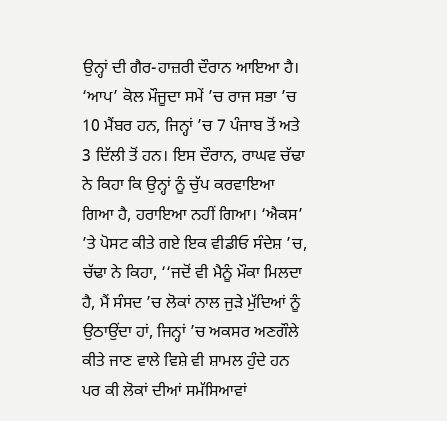ਉਨ੍ਹਾਂ ਦੀ ਗੈਰ-ਹਾਜ਼ਰੀ ਦੌਰਾਨ ਆਇਆ ਹੈ। ‘ਆਪ’ ਕੋਲ ਮੌਜੂਦਾ ਸਮੇਂ ’ਚ ਰਾਜ ਸਭਾ ’ਚ 10 ਮੈਂਬਰ ਹਨ, ਜਿਨ੍ਹਾਂ ’ਚ 7 ਪੰਜਾਬ ਤੋਂ ਅਤੇ 3 ਦਿੱਲੀ ਤੋਂ ਹਨ। ਇਸ ਦੌਰਾਨ, ਰਾਘਵ ਚੱਢਾ ਨੇ ਕਿਹਾ ਕਿ ਉਨ੍ਹਾਂ ਨੂੰ ਚੁੱਪ ਕਰਵਾਇਆ ਗਿਆ ਹੈ, ਹਰਾਇਆ ਨਹੀਂ ਗਿਆ। ‘ਐਕਸ’ ’ਤੇ ਪੋਸਟ ਕੀਤੇ ਗਏ ਇਕ ਵੀਡੀਓ ਸੰਦੇਸ਼ ’ਚ, ਚੱਢਾ ਨੇ ਕਿਹਾ, ‘‘ਜਦੋਂ ਵੀ ਮੈਨੂੰ ਮੌਕਾ ਮਿਲਦਾ ਹੈ, ਮੈਂ ਸੰਸਦ ’ਚ ਲੋਕਾਂ ਨਾਲ ਜੁੜੇ ਮੁੱਦਿਆਂ ਨੂੰ ਉਠਾਉਂਦਾ ਹਾਂ, ਜਿਨ੍ਹਾਂ ’ਚ ਅਕਸਰ ਅਣਗੌਲੇ ਕੀਤੇ ਜਾਣ ਵਾਲੇ ਵਿਸ਼ੇ ਵੀ ਸ਼ਾਮਲ ਹੁੰਦੇ ਹਨ ਪਰ ਕੀ ਲੋਕਾਂ ਦੀਆਂ ਸਮੱਸਿਆਵਾਂ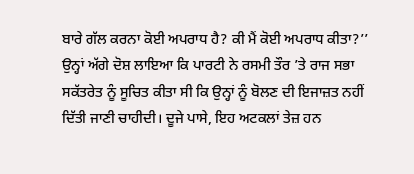ਬਾਰੇ ਗੱਲ ਕਰਨਾ ਕੋਈ ਅਪਰਾਧ ਹੈ? ਕੀ ਮੈਂ ਕੋਈ ਅਪਰਾਧ ਕੀਤਾ?’’ ਉਨ੍ਹਾਂ ਅੱਗੇ ਦੋਸ਼ ਲਾਇਆ ਕਿ ਪਾਰਟੀ ਨੇ ਰਸਮੀ ਤੌਰ ’ਤੇ ਰਾਜ ਸਭਾ ਸਕੱਤਰੇਤ ਨੂੰ ਸੂਚਿਤ ਕੀਤਾ ਸੀ ਕਿ ਉਨ੍ਹਾਂ ਨੂੰ ਬੋਲਣ ਦੀ ਇਜਾਜ਼ਤ ਨਹੀਂ ਦਿੱਤੀ ਜਾਣੀ ਚਾਹੀਦੀ। ਦੂਜੇ ਪਾਸੇ, ਇਹ ਅਟਕਲਾਂ ਤੇਜ਼ ਹਨ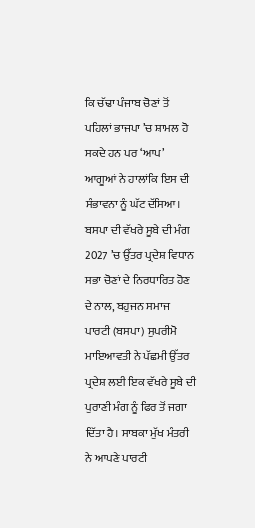ਕਿ ਚੱਢਾ ਪੰਜਾਬ ਚੋਣਾਂ ਤੋਂ ਪਹਿਲਾਂ ਭਾਜਪਾ ’ਚ ਸ਼ਾਮਲ ਹੋ ਸਕਦੇ ਹਨ ਪਰ ‘ਆਪ’ ਆਗੂਆਂ ਨੇ ਹਾਲਾਂਕਿ ਇਸ ਦੀ ਸੰਭਾਵਨਾ ਨੂੰ ਘੱਟ ਦੱਸਿਆ।
ਬਸਪਾ ਦੀ ਵੱਖਰੇ ਸੂਬੇ ਦੀ ਮੰਗ
2027 ’ਚ ਉੱਤਰ ਪ੍ਰਦੇਸ਼ ਵਿਧਾਨ ਸਭਾ ਚੋਣਾਂ ਦੇ ਨਿਰਧਾਰਿਤ ਹੋਣ ਦੇ ਨਾਲ, ਬਹੁਜਨ ਸਮਾਜ ਪਾਰਟੀ (ਬਸਪਾ) ਸੁਪਰੀਮੋ ਮਾਇਆਵਤੀ ਨੇ ਪੱਛਮੀ ਉੱਤਰ ਪ੍ਰਦੇਸ਼ ਲਈ ਇਕ ਵੱਖਰੇ ਸੂਬੇ ਦੀ ਪੁਰਾਣੀ ਮੰਗ ਨੂੰ ਫਿਰ ਤੋਂ ਜਗਾ ਦਿੱਤਾ ਹੈ। ਸਾਬਕਾ ਮੁੱਖ ਮੰਤਰੀ ਨੇ ਆਪਣੇ ਪਾਰਟੀ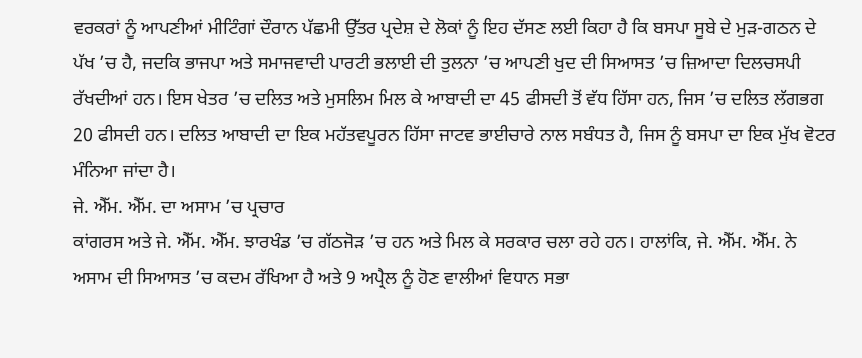ਵਰਕਰਾਂ ਨੂੰ ਆਪਣੀਆਂ ਮੀਟਿੰਗਾਂ ਦੌਰਾਨ ਪੱਛਮੀ ਉੱਤਰ ਪ੍ਰਦੇਸ਼ ਦੇ ਲੋਕਾਂ ਨੂੰ ਇਹ ਦੱਸਣ ਲਈ ਕਿਹਾ ਹੈ ਕਿ ਬਸਪਾ ਸੂਬੇ ਦੇ ਮੁੜ-ਗਠਨ ਦੇ ਪੱਖ ’ਚ ਹੈ, ਜਦਕਿ ਭਾਜਪਾ ਅਤੇ ਸਮਾਜਵਾਦੀ ਪਾਰਟੀ ਭਲਾਈ ਦੀ ਤੁਲਨਾ ’ਚ ਆਪਣੀ ਖੁਦ ਦੀ ਸਿਆਸਤ ’ਚ ਜ਼ਿਆਦਾ ਦਿਲਚਸਪੀ ਰੱਖਦੀਆਂ ਹਨ। ਇਸ ਖੇਤਰ ’ਚ ਦਲਿਤ ਅਤੇ ਮੁਸਲਿਮ ਮਿਲ ਕੇ ਆਬਾਦੀ ਦਾ 45 ਫੀਸਦੀ ਤੋਂ ਵੱਧ ਹਿੱਸਾ ਹਨ, ਜਿਸ ’ਚ ਦਲਿਤ ਲੱਗਭਗ 20 ਫੀਸਦੀ ਹਨ। ਦਲਿਤ ਆਬਾਦੀ ਦਾ ਇਕ ਮਹੱਤਵਪੂਰਨ ਹਿੱਸਾ ਜਾਟਵ ਭਾਈਚਾਰੇ ਨਾਲ ਸਬੰਧਤ ਹੈ, ਜਿਸ ਨੂੰ ਬਸਪਾ ਦਾ ਇਕ ਮੁੱਖ ਵੋਟਰ ਮੰਨਿਆ ਜਾਂਦਾ ਹੈ।
ਜੇ. ਐੱਮ. ਐੱਮ. ਦਾ ਅਸਾਮ ’ਚ ਪ੍ਰਚਾਰ
ਕਾਂਗਰਸ ਅਤੇ ਜੇ. ਐੱਮ. ਐੱਮ. ਝਾਰਖੰਡ ’ਚ ਗੱਠਜੋੜ ’ਚ ਹਨ ਅਤੇ ਮਿਲ ਕੇ ਸਰਕਾਰ ਚਲਾ ਰਹੇ ਹਨ। ਹਾਲਾਂਕਿ, ਜੇ. ਐੱਮ. ਐੱਮ. ਨੇ ਅਸਾਮ ਦੀ ਸਿਆਸਤ ’ਚ ਕਦਮ ਰੱਖਿਆ ਹੈ ਅਤੇ 9 ਅਪ੍ਰੈਲ ਨੂੰ ਹੋਣ ਵਾਲੀਆਂ ਵਿਧਾਨ ਸਭਾ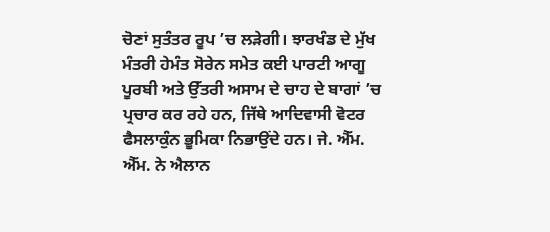ਚੋਣਾਂ ਸੁਤੰਤਰ ਰੂਪ ’ਚ ਲੜੇਗੀ। ਝਾਰਖੰਡ ਦੇ ਮੁੱਖ ਮੰਤਰੀ ਹੇਮੰਤ ਸੋਰੇਨ ਸਮੇਤ ਕਈ ਪਾਰਟੀ ਆਗੂ ਪੂਰਬੀ ਅਤੇ ਉੱਤਰੀ ਅਸਾਮ ਦੇ ਚਾਹ ਦੇ ਬਾਗਾਂ ’ਚ ਪ੍ਰਚਾਰ ਕਰ ਰਹੇ ਹਨ, ਜਿੱਥੇ ਆਦਿਵਾਸੀ ਵੋਟਰ ਫੈਸਲਾਕੁੰਨ ਭੂਮਿਕਾ ਨਿਭਾਉਂਦੇ ਹਨ। ਜੇ. ਐੱਮ. ਐੱਮ. ਨੇ ਐਲਾਨ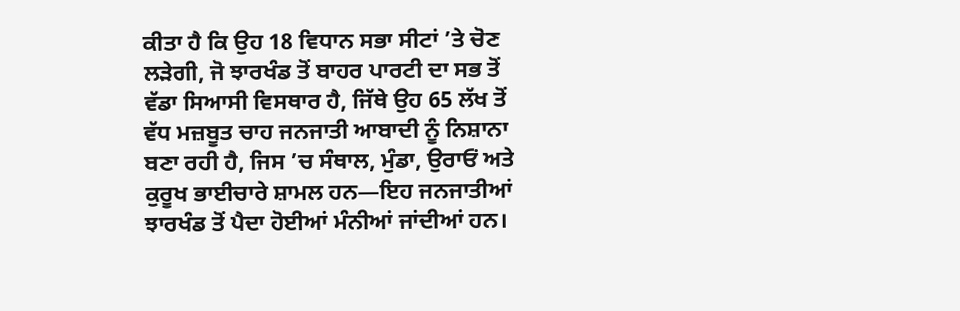ਕੀਤਾ ਹੈ ਕਿ ਉਹ 18 ਵਿਧਾਨ ਸਭਾ ਸੀਟਾਂ ’ਤੇ ਚੋਣ ਲੜੇਗੀ, ਜੋ ਝਾਰਖੰਡ ਤੋਂ ਬਾਹਰ ਪਾਰਟੀ ਦਾ ਸਭ ਤੋਂ ਵੱਡਾ ਸਿਆਸੀ ਵਿਸਥਾਰ ਹੈ, ਜਿੱਥੇ ਉਹ 65 ਲੱਖ ਤੋਂ ਵੱਧ ਮਜ਼ਬੂਤ ਚਾਹ ਜਨਜਾਤੀ ਆਬਾਦੀ ਨੂੰ ਨਿਸ਼ਾਨਾ ਬਣਾ ਰਹੀ ਹੈ, ਜਿਸ ’ਚ ਸੰਥਾਲ, ਮੁੰਡਾ, ਉਰਾਓਂ ਅਤੇ ਕੁਰੂਖ ਭਾਈਚਾਰੇ ਸ਼ਾਮਲ ਹਨ—ਇਹ ਜਨਜਾਤੀਆਂ ਝਾਰਖੰਡ ਤੋਂ ਪੈਦਾ ਹੋਈਆਂ ਮੰਨੀਆਂ ਜਾਂਦੀਆਂ ਹਨ।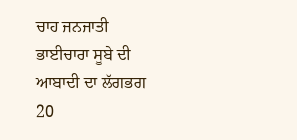ਚਾਹ ਜਨਜਾਤੀ ਭਾਈਚਾਰਾ ਸੂਬੇ ਦੀ ਆਬਾਦੀ ਦਾ ਲੱਗਭਗ 20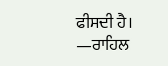ਫੀਸਦੀ ਹੈ।
—ਰਾਹਿਲ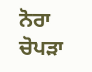ਨੋਰਾ ਚੋਪੜਾ